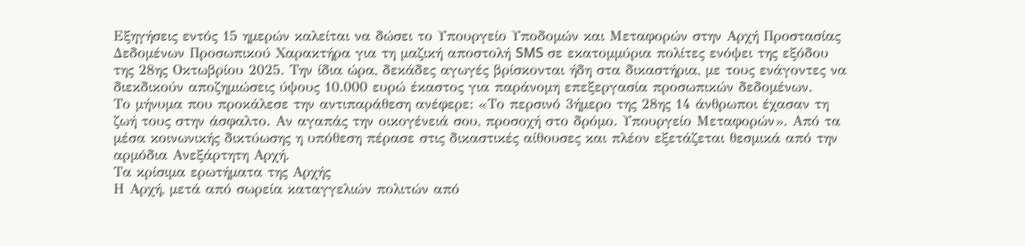Εξηγήσεις εντός 15 ημερών καλείται να δώσει το Υπουργείο Υποδομών και Μεταφορών στην Αρχή Προστασίας Δεδομένων Προσωπικού Χαρακτήρα για τη μαζική αποστολή SMS σε εκατομμύρια πολίτες ενόψει της εξόδου της 28ης Οκτωβρίου 2025. Την ίδια ώρα, δεκάδες αγωγές βρίσκονται ήδη στα δικαστήρια, με τους ενάγοντες να διεκδικούν αποζημιώσεις ύψους 10.000 ευρώ έκαστος για παράνομη επεξεργασία προσωπικών δεδομένων.
Το μήνυμα που προκάλεσε την αντιπαράθεση ανέφερε: «Το περσινό 3ήμερο της 28ης 14 άνθρωποι έχασαν τη ζωή τους στην άσφαλτο. Αν αγαπάς την οικογένειά σου, προσοχή στο δρόμο. Υπουργείο Μεταφορών». Από τα μέσα κοινωνικής δικτύωσης η υπόθεση πέρασε στις δικαστικές αίθουσες και πλέον εξετάζεται θεσμικά από την αρμόδια Ανεξάρτητη Αρχή.
Τα κρίσιμα ερωτήματα της Αρχής
Η Αρχή, μετά από σωρεία καταγγελιών πολιτών από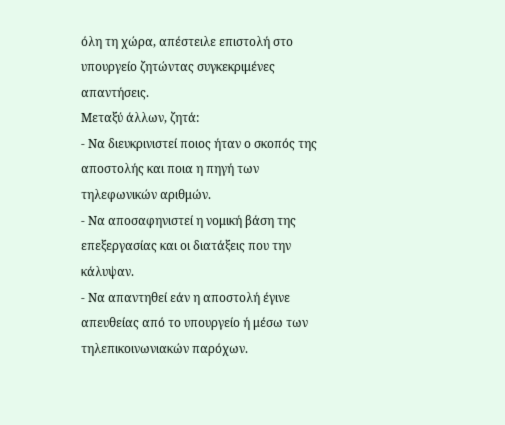όλη τη χώρα, απέστειλε επιστολή στο υπουργείο ζητώντας συγκεκριμένες απαντήσεις.
Μεταξύ άλλων, ζητά:
- Να διευκρινιστεί ποιος ήταν ο σκοπός της αποστολής και ποια η πηγή των τηλεφωνικών αριθμών.
- Να αποσαφηνιστεί η νομική βάση της επεξεργασίας και οι διατάξεις που την κάλυψαν.
- Να απαντηθεί εάν η αποστολή έγινε απευθείας από το υπουργείο ή μέσω των τηλεπικοινωνιακών παρόχων.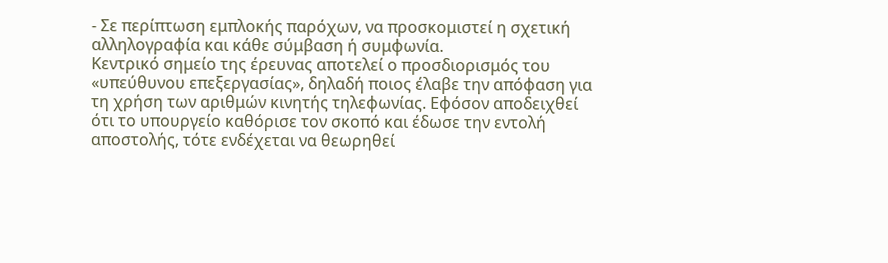- Σε περίπτωση εμπλοκής παρόχων, να προσκομιστεί η σχετική αλληλογραφία και κάθε σύμβαση ή συμφωνία.
Κεντρικό σημείο της έρευνας αποτελεί ο προσδιορισμός του «υπεύθυνου επεξεργασίας», δηλαδή ποιος έλαβε την απόφαση για τη χρήση των αριθμών κινητής τηλεφωνίας. Εφόσον αποδειχθεί ότι το υπουργείο καθόρισε τον σκοπό και έδωσε την εντολή αποστολής, τότε ενδέχεται να θεωρηθεί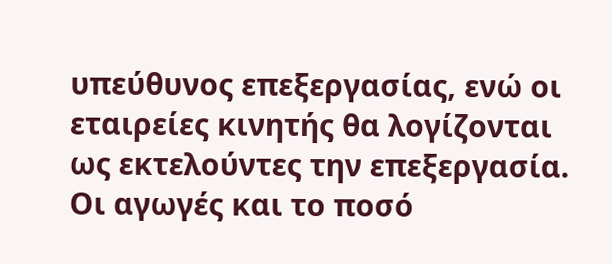υπεύθυνος επεξεργασίας, ενώ οι εταιρείες κινητής θα λογίζονται ως εκτελούντες την επεξεργασία.
Οι αγωγές και το ποσό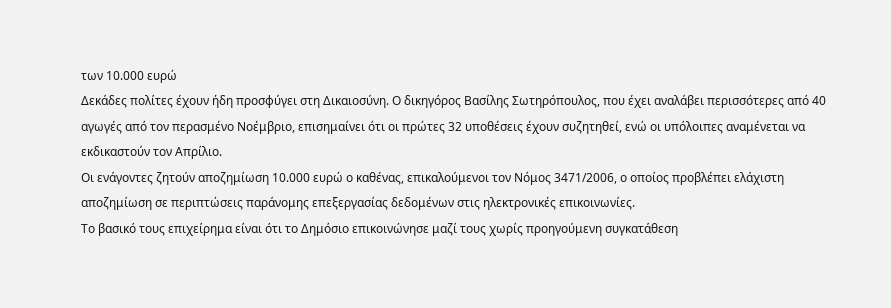των 10.000 ευρώ
Δεκάδες πολίτες έχουν ήδη προσφύγει στη Δικαιοσύνη. Ο δικηγόρος Βασίλης Σωτηρόπουλος, που έχει αναλάβει περισσότερες από 40 αγωγές από τον περασμένο Νοέμβριο, επισημαίνει ότι οι πρώτες 32 υποθέσεις έχουν συζητηθεί, ενώ οι υπόλοιπες αναμένεται να εκδικαστούν τον Απρίλιο.
Οι ενάγοντες ζητούν αποζημίωση 10.000 ευρώ ο καθένας, επικαλούμενοι τον Νόμος 3471/2006, ο οποίος προβλέπει ελάχιστη αποζημίωση σε περιπτώσεις παράνομης επεξεργασίας δεδομένων στις ηλεκτρονικές επικοινωνίες.
Το βασικό τους επιχείρημα είναι ότι το Δημόσιο επικοινώνησε μαζί τους χωρίς προηγούμενη συγκατάθεση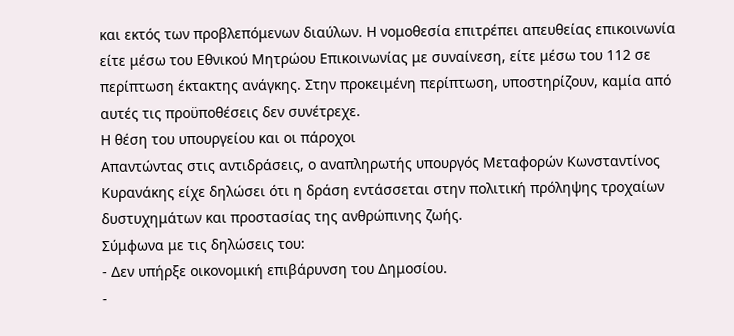και εκτός των προβλεπόμενων διαύλων. Η νομοθεσία επιτρέπει απευθείας επικοινωνία είτε μέσω του Εθνικού Μητρώου Επικοινωνίας με συναίνεση, είτε μέσω του 112 σε περίπτωση έκτακτης ανάγκης. Στην προκειμένη περίπτωση, υποστηρίζουν, καμία από αυτές τις προϋποθέσεις δεν συνέτρεχε.
Η θέση του υπουργείου και οι πάροχοι
Απαντώντας στις αντιδράσεις, ο αναπληρωτής υπουργός Μεταφορών Κωνσταντίνος Κυρανάκης είχε δηλώσει ότι η δράση εντάσσεται στην πολιτική πρόληψης τροχαίων δυστυχημάτων και προστασίας της ανθρώπινης ζωής.
Σύμφωνα με τις δηλώσεις του:
- Δεν υπήρξε οικονομική επιβάρυνση του Δημοσίου.
-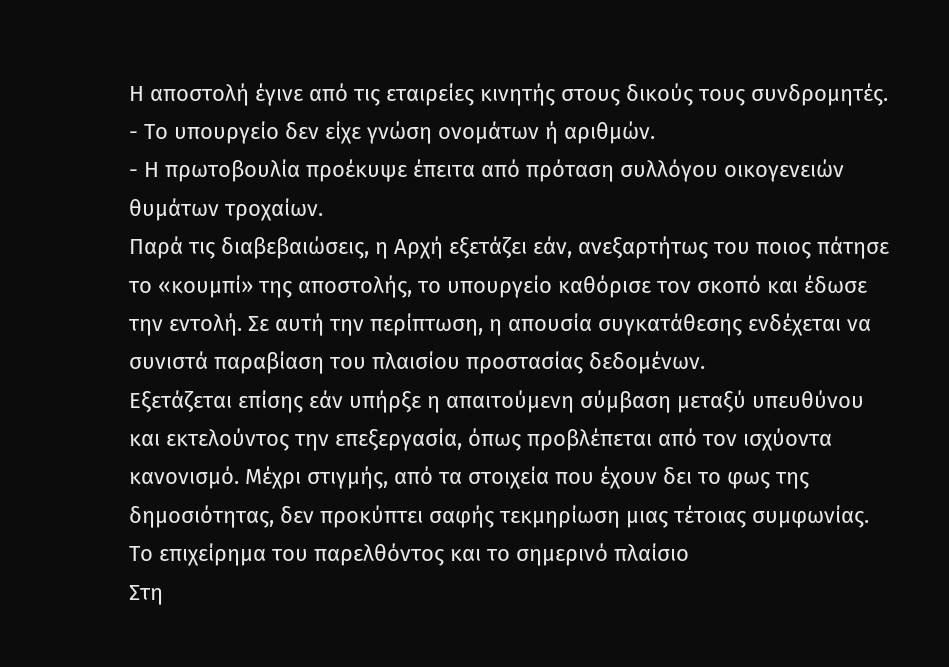Η αποστολή έγινε από τις εταιρείες κινητής στους δικούς τους συνδρομητές.
- Το υπουργείο δεν είχε γνώση ονομάτων ή αριθμών.
- Η πρωτοβουλία προέκυψε έπειτα από πρόταση συλλόγου οικογενειών θυμάτων τροχαίων.
Παρά τις διαβεβαιώσεις, η Αρχή εξετάζει εάν, ανεξαρτήτως του ποιος πάτησε το «κουμπί» της αποστολής, το υπουργείο καθόρισε τον σκοπό και έδωσε την εντολή. Σε αυτή την περίπτωση, η απουσία συγκατάθεσης ενδέχεται να συνιστά παραβίαση του πλαισίου προστασίας δεδομένων.
Εξετάζεται επίσης εάν υπήρξε η απαιτούμενη σύμβαση μεταξύ υπευθύνου και εκτελούντος την επεξεργασία, όπως προβλέπεται από τον ισχύοντα κανονισμό. Μέχρι στιγμής, από τα στοιχεία που έχουν δει το φως της δημοσιότητας, δεν προκύπτει σαφής τεκμηρίωση μιας τέτοιας συμφωνίας.
Το επιχείρημα του παρελθόντος και το σημερινό πλαίσιο
Στη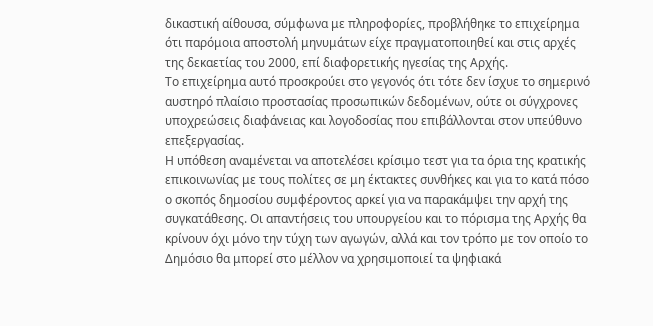δικαστική αίθουσα, σύμφωνα με πληροφορίες, προβλήθηκε το επιχείρημα ότι παρόμοια αποστολή μηνυμάτων είχε πραγματοποιηθεί και στις αρχές της δεκαετίας του 2000, επί διαφορετικής ηγεσίας της Αρχής.
Το επιχείρημα αυτό προσκρούει στο γεγονός ότι τότε δεν ίσχυε το σημερινό αυστηρό πλαίσιο προστασίας προσωπικών δεδομένων, ούτε οι σύγχρονες υποχρεώσεις διαφάνειας και λογοδοσίας που επιβάλλονται στον υπεύθυνο επεξεργασίας.
Η υπόθεση αναμένεται να αποτελέσει κρίσιμο τεστ για τα όρια της κρατικής επικοινωνίας με τους πολίτες σε μη έκτακτες συνθήκες και για το κατά πόσο ο σκοπός δημοσίου συμφέροντος αρκεί για να παρακάμψει την αρχή της συγκατάθεσης. Οι απαντήσεις του υπουργείου και το πόρισμα της Αρχής θα κρίνουν όχι μόνο την τύχη των αγωγών, αλλά και τον τρόπο με τον οποίο το Δημόσιο θα μπορεί στο μέλλον να χρησιμοποιεί τα ψηφιακά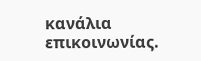κανάλια επικοινωνίας.